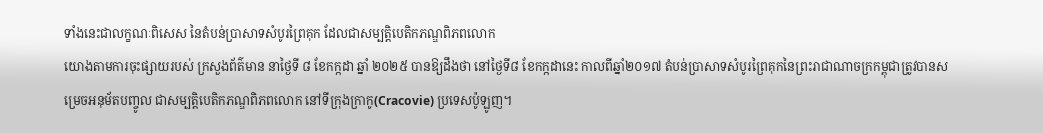ទាំងនេះជាលក្ខណៈពិសេស នៃតំបន់ប្រាសាទសំបូរព្រៃគុក ដែលជាសម្បត្តិបេតិកភណ្ឌពិភពលោក
យោងតាមការចុះផ្សាយរបស់ ក្រសួងព័ត៌មាន នាថ្ងៃទី ៨ ខែកក្កដា ឆ្នាំ ២០២៥ បានឱ្យដឹងថា នៅថ្ងៃទី៨ ខែកក្កដានេះ កាលពីឆ្នាំ២០១៧ តំបន់ប្រាសាទសំបូរព្រៃគុកនៃព្រះរាជាណាចក្រកម្ពុជាត្រូវបានសម្រេចអនុម័តបញ្ចូល ជាសម្បត្តិបេតិកភណ្ឌពិភពលោក នៅទីក្រុងក្រាកូ(Cracovie) ប្រទេសប៉ូឡូញ។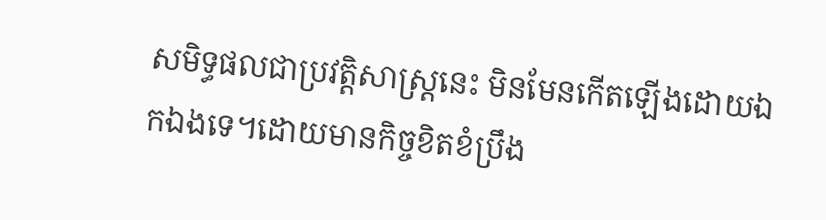សមិទ្ធផលជាប្រវត្តិសាស្រ្តនេះ មិនមែនកើតឡើងដោយឯកឯងទេ។ដោយមានកិច្ចខិតខំប្រឹង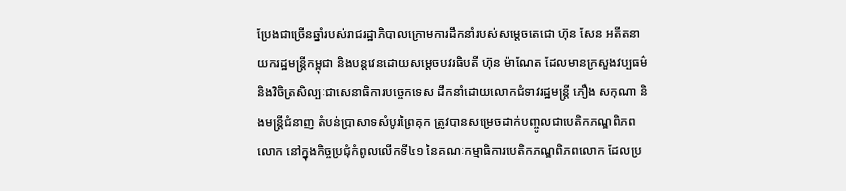ប្រែងជាច្រើនឆ្នាំរបស់រាជរដ្ឋាភិបាលក្រោមការដឹកនាំរបស់សម្ដេចតេជោ ហ៊ុន សែន អតីតនាយករដ្ឋមន្រ្តីកម្ពុជា និងបន្តវេនដោយសម្ដេចបវរធិបតី ហ៊ុន ម៉ាណែត ដែលមានក្រសួងវប្បធម៌និងវិចិត្រសិល្បៈជាសេនាធិការបច្ចេកទេស ដឹកនាំដោយលោកជំទាវរដ្ឋមន្រ្តី ភឿង សកុណា និងមន្រ្តីជំនាញ តំបន់ប្រាសាទសំបូរព្រៃគុក ត្រូវបានសម្រេចដាក់បញ្ចូលជាបេតិកភណ្ឌពិភពលោក នៅក្នុងកិច្ចប្រជុំកំពូលលើកទី៤១ នៃគណៈកម្មាធិការបេតិកភណ្ឌពិភពលោក ដែលប្រ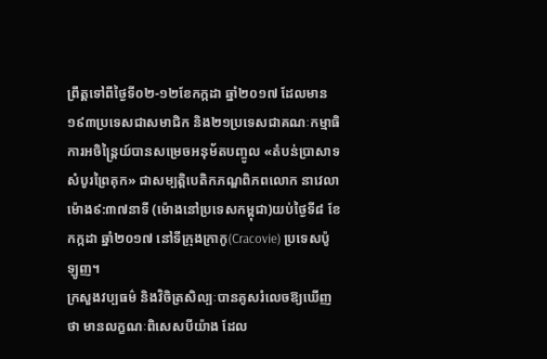ព្រឹត្តទៅពីថ្ងៃទី០២-១២ខែកក្កដា ឆ្នាំ២០១៧ ដែលមាន១៩៣ប្រទេសជាសមាជិក និង២១ប្រទេសជាគណៈកម្មាធិការអចិន្ត្រៃយ៍បានសម្រេចអនុម័តបញ្ចូល «តំបន់ប្រាសាទសំបូរព្រៃគុក» ជាសម្បត្តិបេតិកភណ្ឌពិភពលោក នាវេលាម៉ោង៩:៣៧នាទី (ម៉ោងនៅប្រទេសកម្ពុជា)យប់ថ្ងៃទី៨ ខែកក្កដា ឆ្នាំ២០១៧ នៅទីក្រុងក្រាកូ(Cracovie) ប្រទេសប៉ូឡូញ។
ក្រសួងវប្បធម៌ និងវិចិត្រសិល្បៈបានគូសរំលេចឱ្យឃើញថា មានលក្ខណៈពិសេសបីយ៉ាង ដែល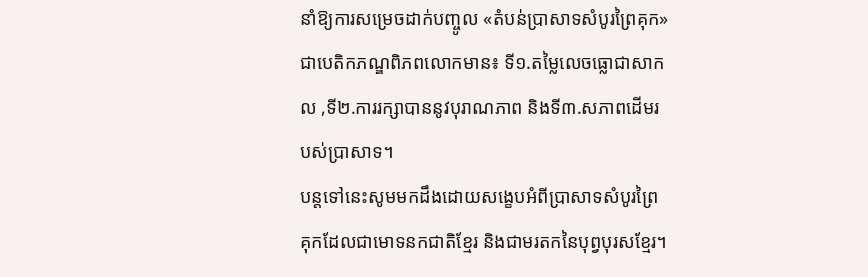នាំឱ្យការសម្រេចដាក់បញ្ចូល «តំបន់ប្រាសាទសំបូរព្រៃគុក» ជាបេតិកភណ្ឌពិភពលោកមាន៖ ទី១.តម្លៃលេចធ្លោជាសាកល ,ទី២.ការរក្សាបាននូវបុរាណភាព និងទី៣.សភាពដើមរបស់ប្រាសាទ។
បន្តទៅនេះសូមមកដឹងដោយសង្ខេបអំពីប្រាសាទសំបូរព្រៃគុកដែលជាមោទនកជាតិខ្មែរ និងជាមរតកនៃបុព្វបុរសខ្មែរ។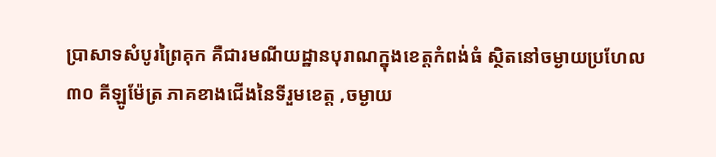ប្រាសាទសំបូរព្រៃគុក គឺជារមណីយដ្ឋានបុរាណក្នុងខេត្តកំពង់ធំ ស្ថិតនៅចម្ងាយប្រហែល ៣០ គីឡូម៉ែត្រ ភាគខាងជើងនៃទីរួមខេត្ត ,ចម្ងាយ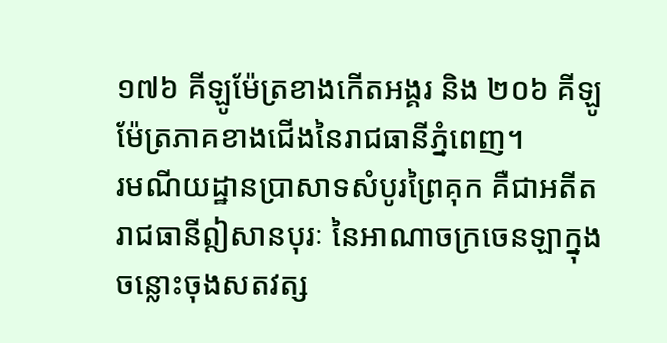១៧៦ គីឡូម៉ែត្រខាងកើតអង្គរ និង ២០៦ គីឡូម៉ែត្រភាគខាងជើងនៃរាជធានីភ្នំពេញ។
រមណីយដ្ឋានប្រាសាទសំបូរព្រៃគុក គឺជាអតីតរាជធានីឦសានបុរៈ នៃអាណាចក្រចេនឡាក្នុងចន្លោះចុងសតវត្ស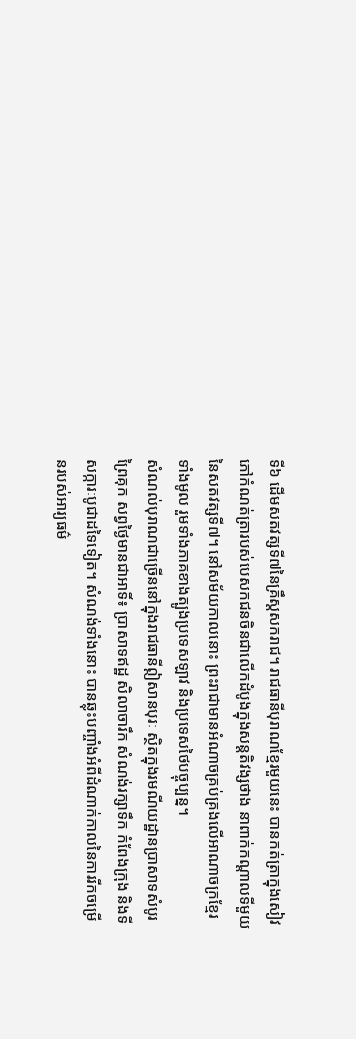ទី៦ ដើមសតវត្សទី៧នៃគ្រឹស្តសករាជ។ រាជធានីបុរាណខ្មែរមួយនេះ បានកត់ត្រាក្នុងសៀវភៅកំណត់ត្រារបស់បេសកជនចិនជាលើកដំបូងក្នុងសន្តតិវង្សថាង នាពាក់កណ្តាលទីមួយនៃសតវត្សទី៧។ នៅសម័យកាលនោះ ព្រះរាជាមានអំណាចគ្រប់គ្រងលើអាណាចក្រខ្មែរទាំងមូល រួមទាំងភាគខាងត្បូងប្រទេសឡាវ និងប្រទេសថៃបច្ចុប្បន្ន។
សំណល់បុរាណជាច្រើននៅក្នុងរាជធានីឦសានបុរៈ ស្ថិតក្នុងរមណីយដ្ឋានប្រាសាទសំបូរព្រៃគុក សព្វថ្ងៃមានជាអាទិ៍៖ ប្រាសាទឥដ្ឋ សិលាចារឹក សំណង់រក្សាទឹក កំពែងក្រុង និងទីសក្ការៈបូជាដទៃទៀត។ សំណង់ទាំងនោះ បានឆ្លុះបញ្ចាំងអំពីដំណាក់កាលនៃការរីកចម្រើនរបស់អារ្យធម៌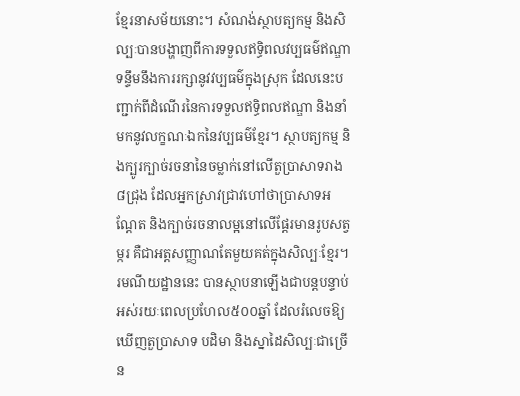ខ្មែរនាសម័យនោះ។ សំណង់ស្ថាបត្យកម្ម និងសិល្បៈបានបង្ហាញពីការទទួលឥទ្ធិពលវប្បធម៌ឥណ្ឌា ទន្ទឹមនឹងការរក្សានូវវប្បធម៌ក្នុងស្រុក ដែលនេះបញ្ជាក់ពីដំណើរនៃការទទួលឥទ្ធិពលឥណ្ឌា និងនាំមកនូវលក្ខណៈឯកនៃវប្បធម៌ខ្មែរ។ ស្ថាបត្យកម្ម និងក្បូរក្បាច់រចនានៃចម្លាក់នៅលើតួប្រាសាទរាង៨ជ្រុង ដែលអ្នកស្រាវជ្រាវហៅថាប្រាសាទអណ្តែត និងក្បាច់រចនាលម្អនៅលើផ្តែរមានរូបសត្វម្ករ គឺជាអត្តសញ្ញាណតែមួយគត់ក្នុងសិល្បៈខ្មែរ។ រមណីយដ្ឋាននេះ បានស្ថាបនាឡើងជាបន្តបន្ទាប់អស់រយៈពេលប្រហែល៥០០ឆ្នាំ ដែលរំលេចឱ្យឃើញតួប្រាសាទ បដិមា និងស្នាដៃសិល្បៈជាច្រើន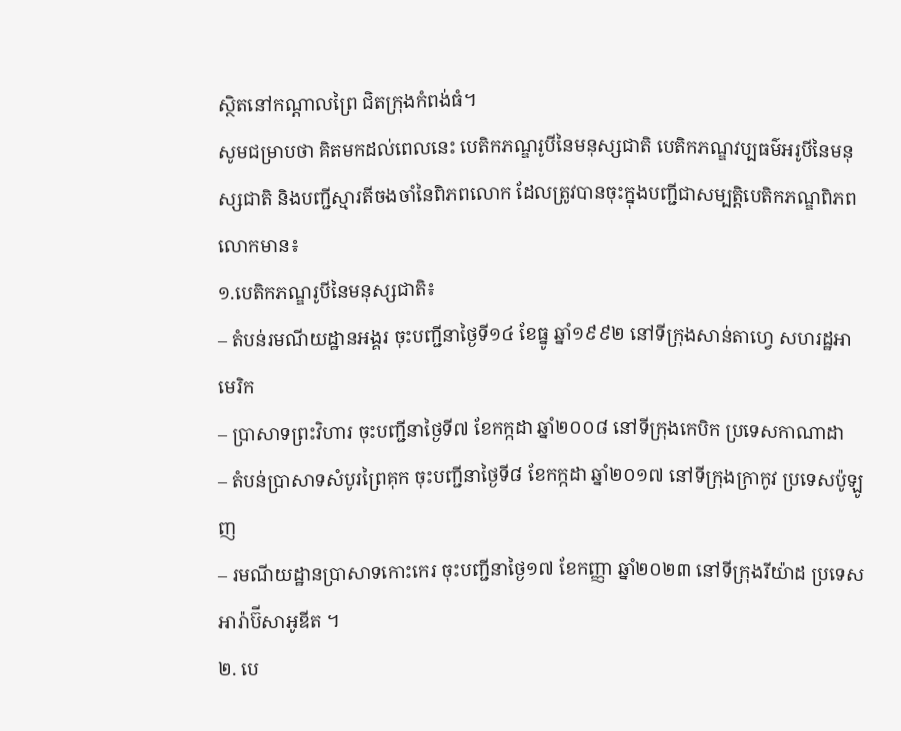ស្ថិតនៅកណ្តាលព្រៃ ជិតក្រុងកំពង់ធំ។
សូមជម្រាបថា គិតមកដល់ពេលនេះ បេតិកភណ្ឌរូបីនៃមនុស្សជាតិ បេតិកភណ្ឌវប្បធម៌អរូបីនៃមនុស្សជាតិ និងបញ្ជីស្មារតីចងចាំនៃពិភពលោក ដែលត្រូវបានចុះក្នុងបញ្ជីជាសម្បត្តិបេតិកភណ្ឌពិភពលោកមាន៖
១.បេតិកភណ្ឌរូបីនៃមនុស្សជាតិ៖
– តំបន់រមណីយដ្ឋានអង្គរ ចុះបញ្ជីនាថ្ងៃទី១៤ ខែធ្នូ ឆ្នាំ១៩៩២ នៅទីក្រុងសាន់តាហ្វេ សហរដ្ឋអាមេរិក
– ប្រាសាទព្រះវិហារ ចុះបញ្ជីនាថ្ងៃទី៧ ខែកក្កដា ឆ្នាំ២០០៨ នៅទីក្រុងកេបិក ប្រទេសកាណាដា
– តំបន់ប្រាសាទសំបូរព្រៃគុក ចុះបញ្ជីនាថ្ងៃទី៨ ខែកក្កដា ឆ្នាំ២០១៧ នៅទីក្រុងក្រាកូវ ប្រទេសប៉ូឡូញ
– រមណីយដ្ឋានប្រាសាទកោះកេរ ចុះបញ្ជីនាថ្ងៃ១៧ ខែកញ្ញា ឆ្នាំ២០២៣ នៅទីក្រុងរីយ៉ាដ ប្រទេសអារ៉ាប៊ីសាអូឌីត ។
២. បេ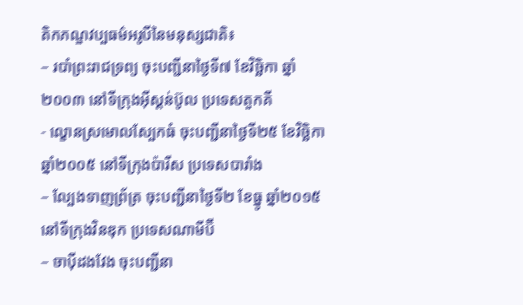តិកភណ្ឌវប្បធម៌អរូបីនៃមនុស្សជាតិ៖
– របាំព្រះរាជទ្រព្យ ចុះបញ្ជីនាថ្ងៃទី៧ ខែវិច្ឆិកា ឆ្នាំ២០០៣ នៅទីក្រុងអ៊ីស្ដន់ប៊ូល ប្រទេសតួកគី
- ល្ខោនស្រមោលស្បែកធំ ចុះបញ្ជីនាថ្ងៃទី២៥ ខែវិច្ឆិកា ឆ្នាំ២០០៥ នៅទីក្រុងប៉ារីស ប្រទេសបារាំង
– ល្បែងទាញព្រ័ត្រ ចុះបញ្ជីនាថ្ងៃទី២ ខែធ្នូ ឆ្នាំ២០១៥ នៅទីក្រុងវិនឌុក ប្រទេសណាមីប៊ី
– ចាប៉ីដងវែង ចុះបញ្ជីនា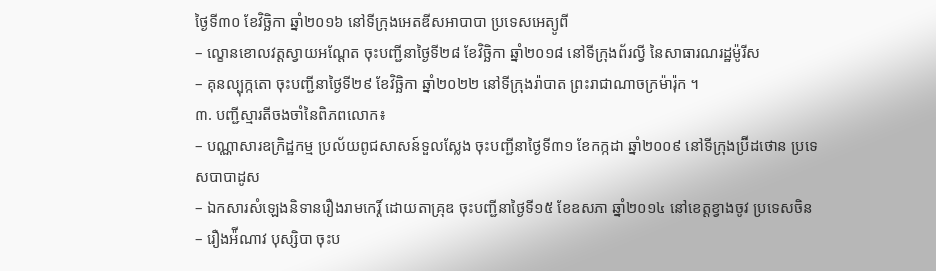ថ្ងៃទី៣០ ខែវិច្ឆិកា ឆ្នាំ២០១៦ នៅទីក្រុងអេតឌីសអាបាបា ប្រទេសអេត្យូពី
– ល្ខោនខោលវត្តស្វាយអណ្តែត ចុះបញ្ជីនាថ្ងៃទី២៨ ខែវិច្ឆិកា ឆ្នាំ២០១៨ នៅទីក្រុងព័រល្វី នៃសាធារណរដ្ឋម៉ូរីស
– គុនល្បុក្កតោ ចុះបញ្ជីនាថ្ងៃទី២៩ ខែវិច្ឆិកា ឆ្នាំ២០២២ នៅទីក្រុងរ៉ាបាត ព្រះរាជាណាចក្រម៉ារ៉ុក ។
៣. បញ្ជីស្មារតីចងចាំនៃពិភពលោក៖
– បណ្ណាសារឧក្រិដ្ឋកម្ម ប្រល័យពូជសាសន៍ទួលស្លែង ចុះបញ្ជីនាថ្ងៃទី៣១ ខែកក្កដា ឆ្នាំ២០០៩ នៅទីក្រុងប្រ៊ីដថោន ប្រទេសបាបាដូស
– ឯកសារសំឡេងនិទានរឿងរាមកេរ្ដិ៍ ដោយតាគ្រុឌ ចុះបញ្ជីនាថ្ងៃទី១៥ ខែឧសភា ឆ្នាំ២០១៤ នៅខេត្តខ្វាងចូវ ប្រទេសចិន
– រឿងអ៉ីណាវ បុស្សិបា ចុះប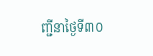ញ្ជីនាថ្ងៃទី៣០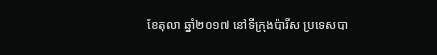ខែតុលា ឆ្នាំ២០១៧ នៅទីក្រុងប៉ារីស ប្រទេសបា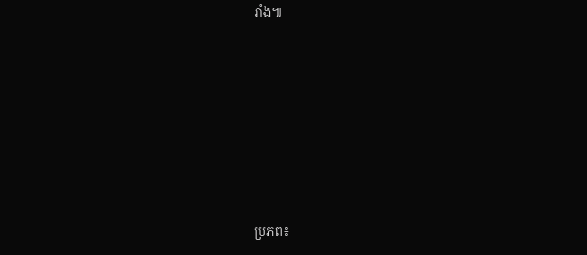រាំង៕







ប្រភព៖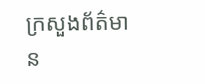ក្រសួងព័ត៌មាន